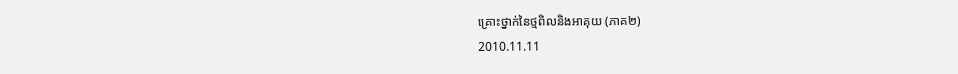គ្រោះថ្នាក់នៃថ្មពិលនិងអាគុយ (ភាគ២)
2010.11.11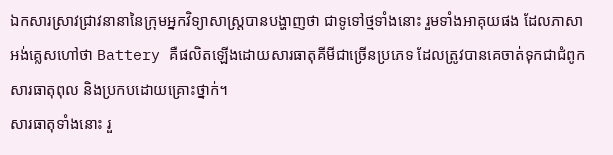ឯកសារស្រាវជ្រាវនានានៃក្រុមអ្នកវិទ្យាសាស្ត្របានបង្ហាញថា ជាទូទៅថ្មទាំងនោះ រួមទាំងអាគុយផង ដែលភាសាអង់គ្លេសហៅថា Battery គឺផលិតឡើងដោយសារធាតុគីមីជាច្រើនប្រភេទ ដែលត្រូវបានគេចាត់ទុកជាជំពូកសារធាតុពុល និងប្រកបដោយគ្រោះថ្នាក់។
សារធាតុទាំងនោះ រួ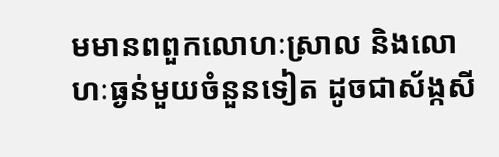មមានពពួកលោហៈស្រាល និងលោហៈធ្ងន់មួយចំនួនទៀត ដូចជាស័ង្កសី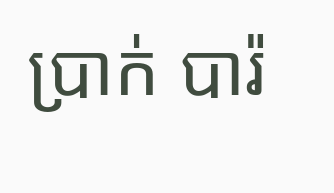ប្រាក់ បារ៉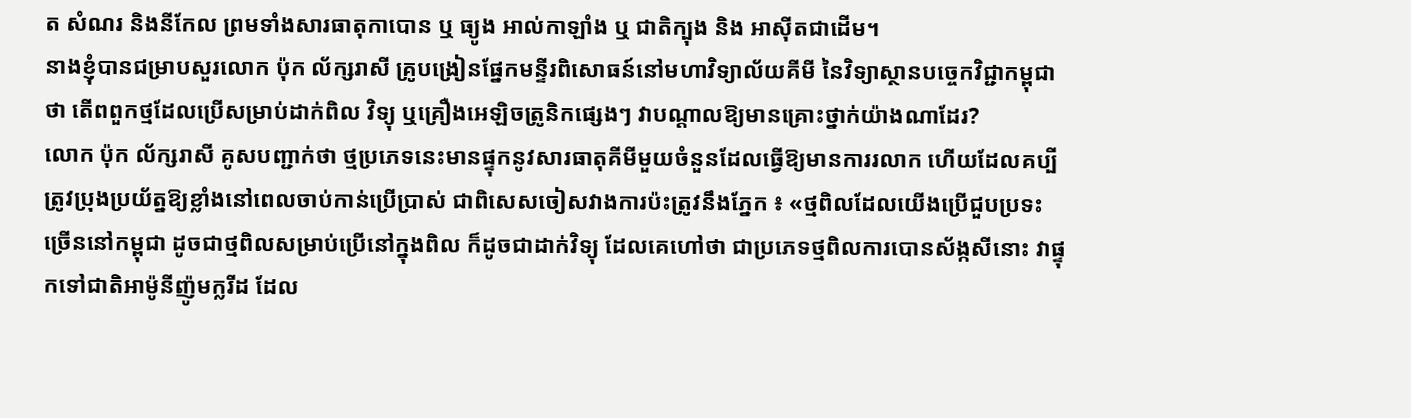ត សំណរ និងនីកែល ព្រមទាំងសារធាតុកាបោន ឬ ធ្យូង អាល់កាឡាំង ឬ ជាតិក្បុង និង អាស៊ីតជាដើម។
នាងខ្ញុំបានជម្រាបសួរលោក ប៉ុក ល័ក្សរាសី គ្រូបង្រៀនផ្នែកមន្ទីរពិសោធន៍នៅមហាវិទ្យាល័យគីមី នៃវិទ្យាស្ថានបច្ចេកវិជ្ជាកម្ពុជាថា តើពពួកថ្មដែលប្រើសម្រាប់ដាក់ពិល វិទ្យុ ឬគ្រឿងអេឡិចត្រូនិកផ្សេងៗ វាបណ្តាលឱ្យមានគ្រោះថ្នាក់យ៉ាងណាដែរ?
លោក ប៉ុក ល័ក្សរាសី គូសបញ្ជាក់ថា ថ្មប្រភេទនេះមានផ្ទុកនូវសារធាតុគីមីមួយចំនួនដែលធ្វើឱ្យមានការរលាក ហើយដែលគប្បីត្រូវប្រុងប្រយ័ត្នឱ្យខ្លាំងនៅពេលចាប់កាន់ប្រើប្រាស់ ជាពិសេសចៀសវាងការប៉ះត្រូវនឹងភ្នែក ៖ «ថ្មពិលដែលយើងប្រើជួបប្រទះច្រើននៅកម្ពុជា ដូចជាថ្មពិលសម្រាប់ប្រើនៅក្នុងពិល ក៏ដូចជាដាក់វិទ្យុ ដែលគេហៅថា ជាប្រភេទថ្មពិលការបោនស័ង្កសីនោះ វាផ្ទុកទៅជាតិអាម៉ូនីញ៉ូមក្លរីដ ដែល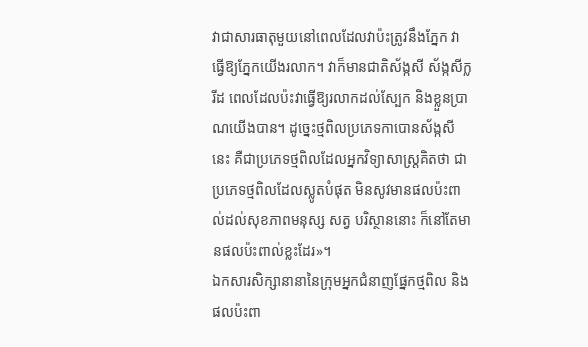វាជាសារធាតុមួយនៅពេលដែលវាប៉ះត្រូវនឹងភ្នែក វាធ្វើឱ្យភ្នែកយើងរលាក។ វាក៏មានជាតិស័ង្កសី ស័ង្កសីក្លរីដ ពេលដែលប៉ះវាធ្វើឱ្យរលាកដល់ស្បែក និងខ្លួនប្រាណយើងបាន។ ដូច្នេះថ្មពិលប្រភេទកាបោនស័ង្កសីនេះ គឺជាប្រភេទថ្មពិលដែលអ្នកវិទ្យាសាស្ត្រគិតថា ជាប្រភេទថ្មពិលដែលស្លូតបំផុត មិនសូវមានផលប៉ះពាល់ដល់សុខភាពមនុស្ស សត្វ បរិស្ថាននោះ ក៏នៅតែមានផលប៉ះពាល់ខ្លះដែរ»។
ឯកសារសិក្សានានានៃក្រុមអ្នកជំនាញផ្នែកថ្មពិល និងផលប៉ះពា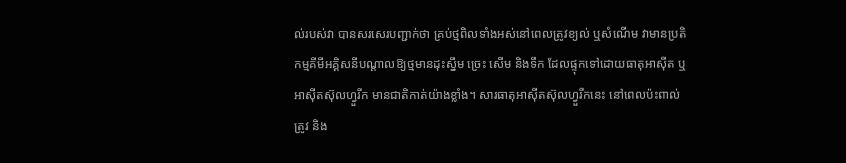ល់របស់វា បានសរសេរបញ្ជាក់ថា គ្រប់ថ្មពិលទាំងអស់នៅពេលត្រូវខ្យល់ ឬសំណើម វាមានប្រតិកម្មគីមីអគ្គិសនីបណ្ដាលឱ្យថ្មមានដុះស្នឹម ច្រេះ សើម និងទឹក ដែលផ្ទុកទៅដោយធាតុអាស៊ីត ឬអាស៊ីតស៊ុលហ្វួរីក មានជាតិកាត់យ៉ាងខ្លាំង។ សារធាតុអាស៊ីតស៊ុលហ្វួរីកនេះ នៅពេលប៉ះពាល់ត្រូវ និង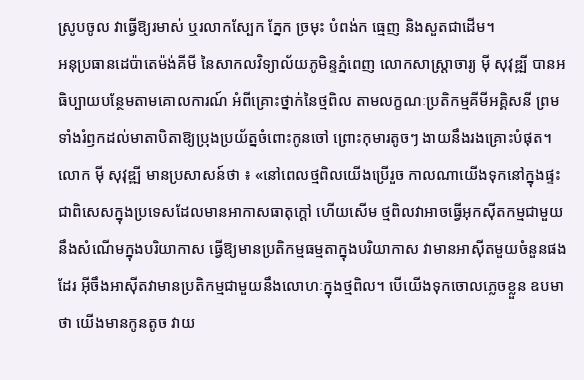ស្រូបចូល វាធ្វើឱ្យរមាស់ ឬរលាកស្បែក ភ្នែក ច្រមុះ បំពង់ក ធ្មេញ និងសួតជាដើម។
អនុប្រធានដេប៉ាតេម៉ង់គីមី នៃសាកលវិទ្យាល័យភូមិន្ទភ្នំពេញ លោកសាស្រ្តាចារ្យ ម៉ី សុវុឌ្ឍី បានអធិប្បាយបន្ថែមតាមគោលការណ៍ អំពីគ្រោះថ្នាក់នៃថ្មពិល តាមលក្ខណៈប្រតិកម្មគីមីអគ្គិសនី ព្រមទាំងរំឭកដល់មាតាបិតាឱ្យប្រុងប្រយ័ត្នចំពោះកូនចៅ ព្រោះកុមារតូចៗ ងាយនឹងរងគ្រោះបំផុត។
លោក ម៉ី សុវុឌ្ឍី មានប្រសាសន៍ថា ៖ «នៅពេលថ្មពិលយើងប្រើរួច កាលណាយើងទុកនៅក្នុងផ្ទះ ជាពិសេសក្នុងប្រទេសដែលមានអាកាសធាតុក្ដៅ ហើយសើម ថ្មពិលវាអាចធ្វើអុកស៊ីតកម្មជាមួយនឹងសំណើមក្នុងបរិយាកាស ធ្វើឱ្យមានប្រតិកម្មធម្មតាក្នុងបរិយាកាស វាមានអាស៊ីតមួយចំនួនផងដែរ អ៊ីចឹងអាស៊ីតវាមានប្រតិកម្មជាមួយនឹងលោហៈក្នុងថ្មពិល។ បើយើងទុកចោលភ្លេចខ្លួន ឧបមាថា យើងមានកូនតូច វាយ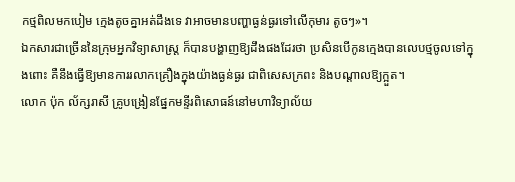កថ្មពិលមកបៀម ក្មេងតូចគ្នាអត់ដឹងទេ វាអាចមានបញ្ហាធ្ងន់ធ្ងរទៅលើកុមារ តូចៗ»។
ឯកសារជាច្រើននៃក្រុមអ្នកវិទ្យាសាស្ត្រ ក៏បានបង្ហាញឱ្យដឹងផងដែរថា ប្រសិនបើកូនក្មេងបានលេបថ្មចូលទៅក្នុងពោះ គឺនឹងធ្វើឱ្យមានការរលាកគ្រឿងក្នុងយ៉ាងធ្ងន់ធ្ងរ ជាពិសេសក្រពះ និងបណ្ដាលឱ្យក្អួត។
លោក ប៉ុក ល័ក្សរាសី គ្រូបង្រៀនផ្នែកមន្ទីរពិសោធន៍នៅមហាវិទ្យាល័យ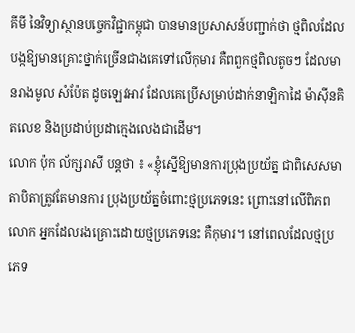គីមី នៃវិទ្យាស្ថានបច្ចេកវិជ្ជាកម្ពុជា បានមានប្រសាសន៍បញ្ជាក់ថា ថ្មពិលដែលបង្កឱ្យមានគ្រោះថ្នាក់ច្រើនជាងគេទៅលើកុមារ គឺពពួកថ្មពិលតូចៗ ដែលមានរាងមូល សំប៉ែត ដូចឡេវអាវ ដែលគេប្រើសម្រាប់ដាក់នាឡិកាដៃ ម៉ាស៊ីនគិតលេខ និងប្រដាប់ប្រដាក្មេងលេងជាដើម។
លោក ប៉ុក ល័ក្សរាសី បន្តថា ៖ «ខ្ញុំស្នើឱ្យមានការប្រុងប្រយ័ត្ន ជាពិសេសមាតាបិតាត្រូវតែមានការ ប្រុងប្រយ័ត្នចំពោះថ្មប្រភេទនេះ ព្រោះនៅលើពិភពលោក អ្នកដែលរងគ្រោះដោយថ្មប្រភេទនេះ គឺកុមារ។ នៅពេលដែលថ្មប្រភេទ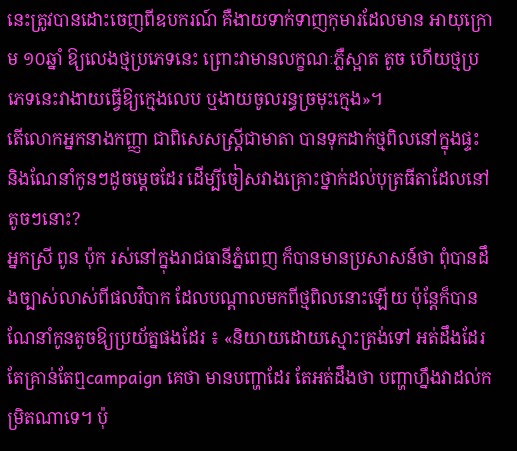នេះត្រូវបានដោះចេញពីឧបករណ៍ គឺងាយទាក់ទាញកុមារដែលមាន អាយុក្រោម ១០ឆ្នាំ ឱ្យលេងថ្មប្រភេទនេះ ព្រោះវាមានលក្ខណៈភ្លឺស្អាត តូច ហើយថ្មប្រភេទនេះវាងាយធ្វើឱ្យក្មេងលេប ឬងាយចូលរន្ធច្រមុះក្មេង»។
តើលោកអ្នកនាងកញ្ញា ជាពិសេសស្ត្រីជាមាតា បានទុកដាក់ថ្មពិលនៅក្នុងផ្ទះ និងណែនាំកូនៗដូចម្ដេចដែរ ដើម្បីចៀសវាងគ្រោះថ្នាក់ដល់បុត្រធីតាដែលនៅតូចៗនោះ?
អ្នកស្រី ពូន ប៉ុក រស់នៅក្នុងរាជធានីភ្នំពេញ ក៏បានមានប្រសាសន៍ថា ពុំបានដឹងច្បាស់លាស់ពីផលវិបាក ដែលបណ្ដាលមកពីថ្មពិលនោះឡើយ ប៉ុន្តែក៏បានណែនាំកូនតូចឱ្យប្រយ័ត្នផងដែរ ៖ «និយាយដោយស្មោះត្រង់ទៅ អត់ដឹងដែរ តែគ្រាន់តែឮcampaign គេថា មានបញ្ហាដែរ តែអត់ដឹងថា បញ្ហាហ្នឹងវាដល់កម្រិតណាទេ។ ប៉ុ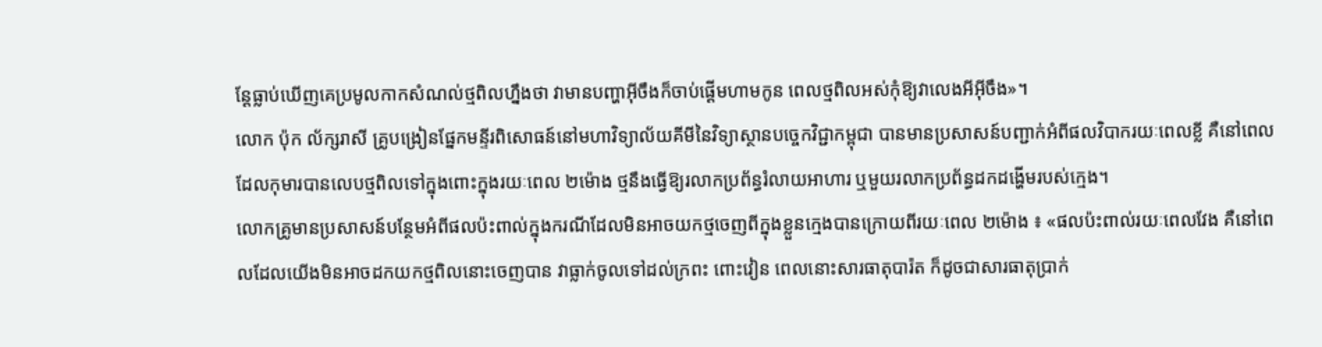ន្តែធ្លាប់ឃើញគេប្រមូលកាកសំណល់ថ្មពិលហ្នឹងថា វាមានបញ្ហាអ៊ីចឹងក៏ចាប់ផ្ដើមហាមកូន ពេលថ្មពិលអស់កុំឱ្យវាលេងអីអ៊ីចឹង»។
លោក ប៉ុក ល័ក្សរាសី គ្រូបង្រៀនផ្នែកមន្ទីរពិសោធន៍នៅមហាវិទ្យាល័យគីមីនៃវិទ្យាស្ថានបច្ចេកវិជ្ជាកម្ពុជា បានមានប្រសាសន៍បញ្ជាក់អំពីផលវិបាករយៈពេលខ្លី គឺនៅពេលដែលកុមារបានលេបថ្មពិលទៅក្នុងពោះក្នុងរយៈពេល ២ម៉ោង ថ្មនឹងធ្វើឱ្យរលាកប្រព័ន្ធរំលាយអាហារ ឬមួយរលាកប្រព័ន្ធដកដង្ហើមរបស់ក្មេង។
លោកគ្រូមានប្រសាសន៍បន្ថែមអំពីផលប៉ះពាល់ក្នុងករណីដែលមិនអាចយកថ្មចេញពីក្នុងខ្លួនក្មេងបានក្រោយពីរយៈពេល ២ម៉ោង ៖ «ផលប៉ះពាល់រយៈពេលវែង គឺនៅពេលដែលយើងមិនអាចដកយកថ្មពិលនោះចេញបាន វាធ្លាក់ចូលទៅដល់ក្រពះ ពោះវៀន ពេលនោះសារធាតុបារ៉ត ក៏ដូចជាសារធាតុប្រាក់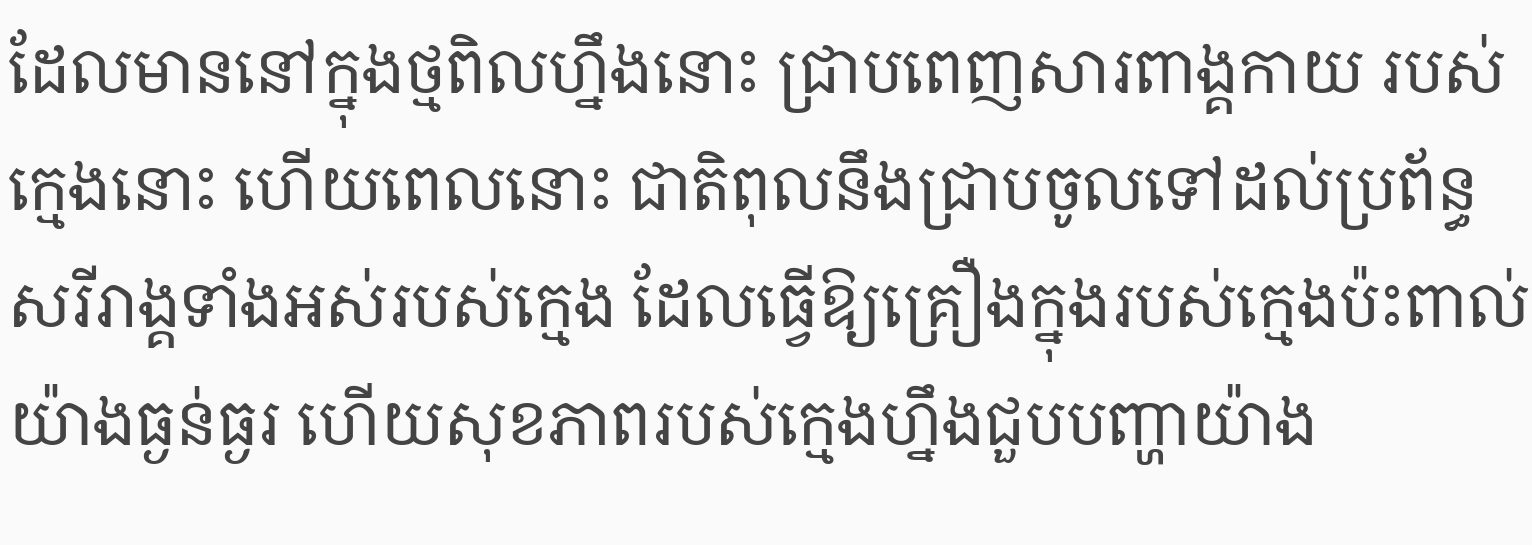ដែលមាននៅក្នុងថ្មពិលហ្នឹងនោះ ជ្រាបពេញសារពាង្គកាយ របស់ក្មេងនោះ ហើយពេលនោះ ជាតិពុលនឹងជ្រាបចូលទៅដល់ប្រព័ន្ធសរីរាង្គទាំងអស់របស់ក្មេង ដែលធ្វើឱ្យគ្រឿងក្នុងរបស់ក្មេងប៉ះពាល់យ៉ាងធ្ងន់ធ្ងរ ហើយសុខភាពរបស់ក្មេងហ្នឹងជួបបញ្ហាយ៉ាង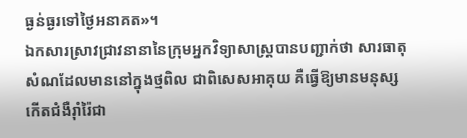ធ្ងន់ធ្ងរទៅថ្ងៃអនាគត»។
ឯកសារស្រាវជ្រាវនានានៃក្រុមអ្នកវិទ្យាសាស្ត្របានបញ្ជាក់ថា សារធាតុសំណដែលមាននៅក្នុងថ្មពិល ជាពិសេសអាគុយ គឺធ្វើឱ្យមានមនុស្សកើតជំងឺរ៉ាំរ៉ៃជា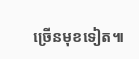ច្រើនមុខទៀត៕